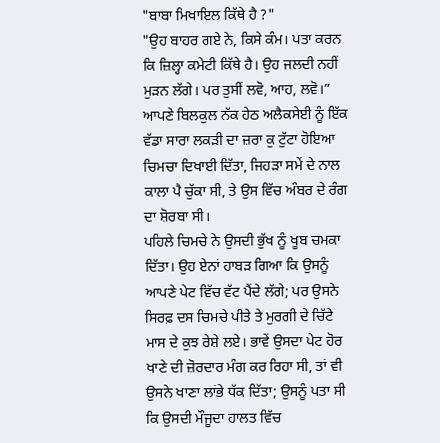"ਬਾਬਾ ਮਿਖਾਇਲ ਕਿੱਥੇ ਹੈ ?"
"ਉਹ ਬਾਹਰ ਗਏ ਨੇ, ਕਿਸੇ ਕੰਮ। ਪਤਾ ਕਰਨ ਕਿ ਜ਼ਿਲ੍ਹਾ ਕਮੇਟੀ ਕਿੱਥੇ ਹੈ। ਉਹ ਜਲਦੀ ਨਹੀਂ ਮੁੜਨ ਲੱਗੇ। ਪਰ ਤੁਸੀਂ ਲਵੋ, ਆਹ, ਲਵੋ।”
ਆਪਣੇ ਬਿਲਕੁਲ ਨੱਕ ਹੇਠ ਅਲੈਕਸੇਈ ਨੂੰ ਇੱਕ ਵੱਡਾ ਸਾਰਾ ਲਕੜੀ ਦਾ ਜ਼ਰਾ ਕੁ ਟੁੱਟਾ ਹੋਇਆ ਚਿਮਚਾ ਦਿਖਾਈ ਦਿੱਤਾ, ਜਿਹੜਾ ਸਮੇਂ ਦੇ ਨਾਲ ਕਾਲਾ ਪੈ ਚੁੱਕਾ ਸੀ, ਤੇ ਉਸ ਵਿੱਚ ਅੰਬਰ ਦੇ ਰੰਗ ਦਾ ਸ਼ੋਰਬਾ ਸੀ।
ਪਹਿਲੇ ਚਿਮਚੇ ਨੇ ਉਸਦੀ ਭੁੱਖ ਨੂੰ ਖੂਬ ਚਮਕਾ ਦਿੱਤਾ। ਉਹ ਏਨਾਂ ਹਾਬੜ ਗਿਆ ਕਿ ਉਸਨੂੰ ਆਪਣੇ ਪੇਟ ਵਿੱਚ ਵੱਟ ਪੈਂਦੇ ਲੱਗੇ; ਪਰ ਉਸਨੇ ਸਿਰਫ਼ ਦਸ ਚਿਮਚੇ ਪੀਤੇ ਤੇ ਮੁਰਗੀ ਦੇ ਚਿੱਟੇ ਮਾਸ ਦੇ ਕੁਝ ਰੇਸ਼ੇ ਲਏ। ਭਾਵੇਂ ਉਸਦਾ ਪੇਟ ਹੋਰ ਖਾਣੇ ਦੀ ਜ਼ੋਰਦਾਰ ਮੰਗ ਕਰ ਰਿਹਾ ਸੀ, ਤਾਂ ਵੀ ਉਸਨੇ ਖਾਣਾ ਲਾਂਭੇ ਧੱਕ ਦਿੱਤਾ; ਉਸਨੂੰ ਪਤਾ ਸੀ ਕਿ ਉਸਦੀ ਮੌਜੂਦਾ ਹਾਲਤ ਵਿੱਚ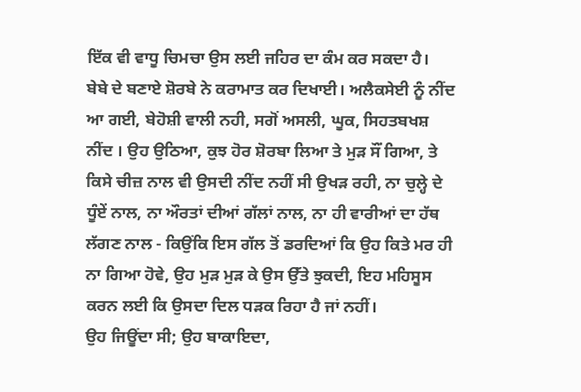ਇੱਕ ਵੀ ਵਾਧੂ ਚਿਮਚਾ ਉਸ ਲਈ ਜਹਿਰ ਦਾ ਕੰਮ ਕਰ ਸਕਦਾ ਹੈ।
ਬੇਬੇ ਦੇ ਬਣਾਏ ਸ਼ੋਰਬੇ ਨੇ ਕਰਾਮਾਤ ਕਰ ਦਿਖਾਈ। ਅਲੈਕਸੇਈ ਨੂੰ ਨੀਂਦ ਆ ਗਈ, ਬੇਹੋਸ਼ੀ ਵਾਲੀ ਨਹੀ, ਸਗੋਂ ਅਸਲੀ, ਘੂਕ, ਸਿਹਤਬਖਸ਼ ਨੀਂਦ । ਉਹ ਉਠਿਆ, ਕੁਝ ਹੋਰ ਸ਼ੋਰਬਾ ਲਿਆ ਤੇ ਮੁੜ ਸੌਂ ਗਿਆ, ਤੇ ਕਿਸੇ ਚੀਜ਼ ਨਾਲ ਵੀ ਉਸਦੀ ਨੀਂਦ ਨਹੀਂ ਸੀ ਉਖੜ ਰਹੀ, ਨਾ ਚੁਲ੍ਹੇ ਦੇ ਧੂੰਏਂ ਨਾਲ, ਨਾ ਔਰਤਾਂ ਦੀਆਂ ਗੱਲਾਂ ਨਾਲ, ਨਾ ਹੀ ਵਾਰੀਆਂ ਦਾ ਹੱਥ ਲੱਗਣ ਨਾਲ - ਕਿਉਂਕਿ ਇਸ ਗੱਲ ਤੋਂ ਡਰਦਿਆਂ ਕਿ ਉਹ ਕਿਤੇ ਮਰ ਹੀ ਨਾ ਗਿਆ ਹੋਵੇ, ਉਹ ਮੁੜ ਮੁੜ ਕੇ ਉਸ ਉੱਤੇ ਝੁਕਦੀ, ਇਹ ਮਹਿਸੂਸ ਕਰਨ ਲਈ ਕਿ ਉਸਦਾ ਦਿਲ ਧੜਕ ਰਿਹਾ ਹੈ ਜਾਂ ਨਹੀਂ।
ਉਹ ਜਿਊਂਦਾ ਸੀ; ਉਹ ਬਾਕਾਇਦਾ,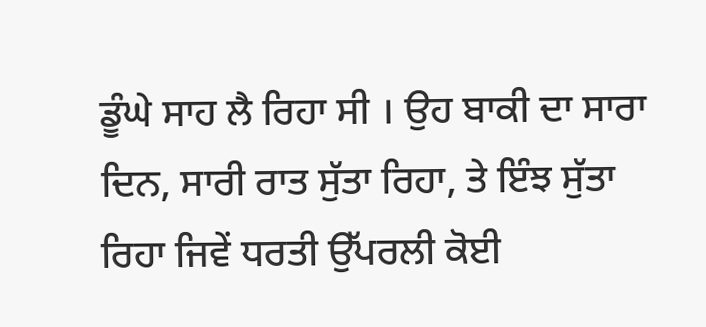ਡੂੰਘੇ ਸਾਹ ਲੈ ਰਿਹਾ ਸੀ । ਉਹ ਬਾਕੀ ਦਾ ਸਾਰਾ ਦਿਨ, ਸਾਰੀ ਰਾਤ ਸੁੱਤਾ ਰਿਹਾ, ਤੇ ਇੰਝ ਸੁੱਤਾ ਰਿਹਾ ਜਿਵੇਂ ਧਰਤੀ ਉੱਪਰਲੀ ਕੋਈ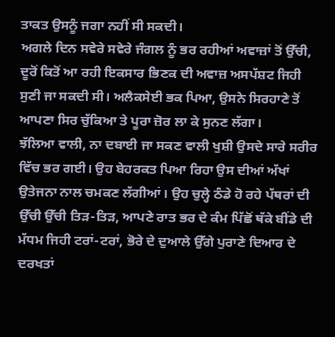ਤਾਕਤ ਉਸਨੂੰ ਜਗਾ ਨਹੀਂ ਸੀ ਸਕਦੀ।
ਅਗਲੇ ਦਿਨ ਸਵੇਰੇ ਸਵੇਰੇ ਜੰਗਲ ਨੂੰ ਭਰ ਰਹੀਆਂ ਅਵਾਜ਼ਾਂ ਤੋਂ ਉੱਚੀ, ਦੂਰੋਂ ਕਿਤੋਂ ਆ ਰਹੀ ਇਕਸਾਰ ਭਿਣਕ ਦੀ ਅਵਾਜ਼ ਅਸਪੱਸ਼ਟ ਜਿਹੀ ਸੁਣੀ ਜਾ ਸਕਦੀ ਸੀ। ਅਲੈਕਸੇਈ ਭਕ ਪਿਆ, ਉਸਨੇ ਸਿਰਹਾਣੇ ਤੋਂ ਆਪਣਾ ਸਿਰ ਚੁੱਕਿਆ ਤੇ ਪੂਰਾ ਜ਼ੋਰ ਲਾ ਕੇ ਸੁਨਣ ਲੱਗਾ।
ਝੱਲਿਆ ਵਾਲੀ, ਨਾ ਦਬਾਈ ਜਾ ਸਕਣ ਵਾਲੀ ਖੁਸ਼ੀ ਉਸਦੇ ਸਾਰੇ ਸਰੀਰ ਵਿੱਚ ਭਰ ਗਈ। ਉਹ ਬੇਹਰਕਤ ਪਿਆ ਰਿਹਾ ਉਸ ਦੀਆਂ ਅੱਖਾਂ ਉਤੇਜਨਾ ਨਾਲ ਚਮਕਣ ਲੱਗੀਆਂ। ਉਹ ਚੁਲ੍ਹੇ ਠੰਡੇ ਹੋ ਰਹੇ ਪੱਥਰਾਂ ਦੀ ਉੱਚੀ ਉੱਚੀ ਤਿੜ-ਤਿੜ, ਆਪਣੇ ਰਾਤ ਭਰ ਦੇ ਕੰਮ ਪਿੱਛੋਂ ਥੱਕੇ ਬੀਂਡੇ ਦੀ ਮੱਧਮ ਜਿਹੀ ਟਰਾਂ-ਟਰਾਂ, ਭੋਰੇ ਦੇ ਦੁਆਲੇ ਉੱਗੇ ਪੁਰਾਣੇ ਦਿਆਰ ਦੇ ਦਰਖਤਾਂ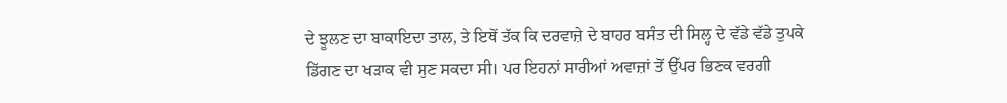ਦੇ ਝੂਲਣ ਦਾ ਬਾਕਾਇਦਾ ਤਾਲ, ਤੇ ਇਥੋਂ ਤੱਕ ਕਿ ਦਰਵਾਜ਼ੇ ਦੇ ਬਾਹਰ ਬਸੰਤ ਦੀ ਸਿਲ੍ਹ ਦੇ ਵੱਡੇ ਵੱਡੇ ਤੁਪਕੇ ਡਿੱਗਣ ਦਾ ਖੜਾਕ ਵੀ ਸੁਣ ਸਕਦਾ ਸੀ। ਪਰ ਇਹਨਾਂ ਸਾਰੀਆਂ ਅਵਾਜ਼ਾਂ ਤੋਂ ਉੱਪਰ ਭਿਣਕ ਵਰਗੀ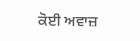ਕੋਈ ਅਵਾਜ਼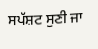ਸਪੱਸ਼ਟ ਸੁਣੀ ਜਾ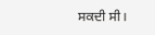ਸਕਦੀ ਸੀ।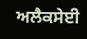ਅਲੈਕਸੇਈ